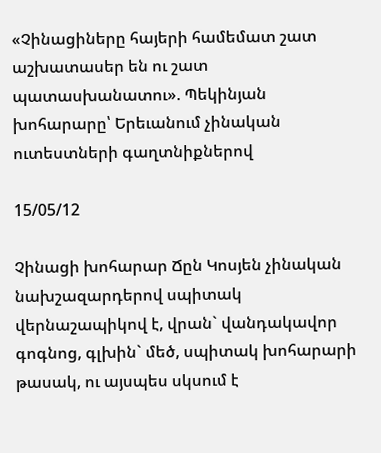«Չինացիները հայերի համեմատ շատ աշխատասեր են ու շատ պատասխանատու». Պեկինյան խոհարարը՝ Երեւանում չինական ուտեստների գաղտնիքներով

15/05/12

Չինացի խոհարար Ճըն Կոսյեն չինական նախշազարդերով սպիտակ վերնաշապիկով է, վրան` վանդակավոր գոգնոց, գլխին` մեծ, սպիտակ խոհարարի թասակ, ու այսպես սկսում է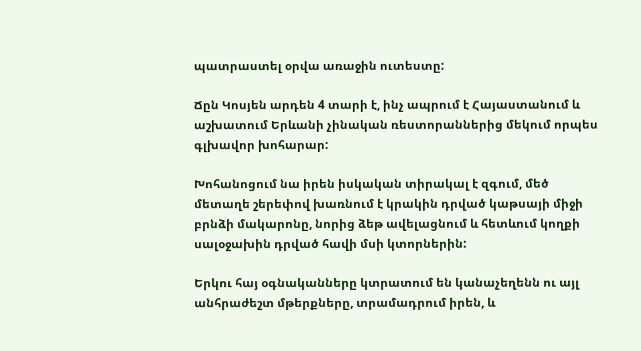պատրաստել օրվա առաջին ուտեստը:

Ճըն Կոսյեն արդեն 4 տարի է, ինչ ապրում է Հայաստանում և աշխատում Երևանի չինական ռեստորաններից մեկում որպես գլխավոր խոհարար:

Խոհանոցում նա իրեն իսկական տիրակալ է զգում, մեծ մետաղե շերեփով խառնում է կրակին դրված կաթսայի միջի բրնձի մակարոնը, նորից ձեթ ավելացնում և հետևում կողքի սալօջախին դրված հավի մսի կտորներին:

Երկու հայ օգնականները կտրատում են կանաչեղենն ու այլ անհրաժեշտ մթերքները, տրամադրում իրեն, և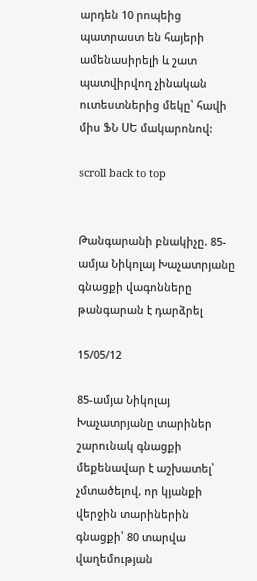արդեն 10 րոպեից պատրաստ են հայերի ամենասիրելի և շատ պատվիրվող չինական ուտեստներից մեկը՝ հավի միս ՖՆ ՍԵ մակարոնով:

scroll back to top


Թանգարանի բնակիչը. 85-ամյա Նիկոլայ Խաչատրյանը գնացքի վագոնները թանգարան է դարձրել

15/05/12

85-ամյա Նիկոլայ Խաչատրյանը տարիներ շարունակ գնացքի մեքենավար է աշխատել՝ չմտածելով, որ կյանքի վերջին տարիներին գնացքի՝ 80 տարվա վաղեմության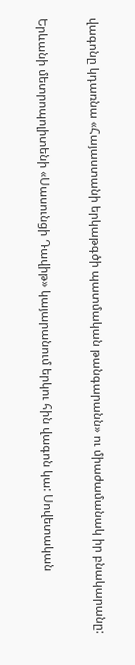վագոնը կդառնա «Հայաստանի երկաթգծի պատմական թանգարանն» ու միաժամանակ իր բնակարանը:

Երևանի մետրոպոլիտենի «Սասունցի Դավիթ» կայարանում երկու հին վագոն կա: Սովետական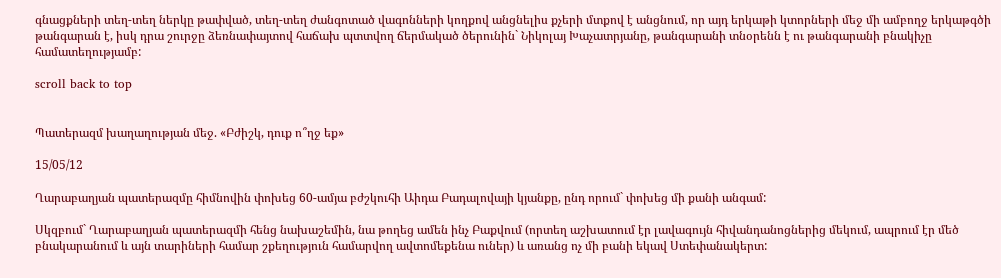գնացքների տեղ-տեղ ներկը թափված, տեղ-տեղ ժանգոտած վագոնների կողքով անցնելիս քչերի մտքով է անցնում, որ այդ երկաթի կտորների մեջ մի ամբողջ երկաթգծի թանգարան է, իսկ դրա շուրջը ձեռնափայտով հաճախ պտտվող ճերմակած ծերունին` Նիկոլայ Խաչատրյանը, թանգարանի տնօրենն է ու թանգարանի բնակիչը համատեղությամբ:

scroll back to top


Պատերազմ խաղաղության մեջ. «Բժիշկ, դուք ո՞ղջ եք»

15/05/12

Ղարաբաղյան պատերազմը հիմնովին փոխեց 60-ամյա բժշկուհի Աիդա Բադալովայի կյանքը, ընդ որում` փոխեց մի քանի անգամ:

Սկզբում` Ղարաբաղյան պատերազմի հենց նախաշեմին, նա թողեց ամեն ինչ Բաքվում (որտեղ աշխատում էր լավագույն հիվանդանոցներից մեկում, ապրում էր մեծ բնակարանում և այն տարիների համար շքեղություն համարվող ավտոմեքենա ուներ) և առանց ոչ մի բանի եկավ Ստեփանակերտ: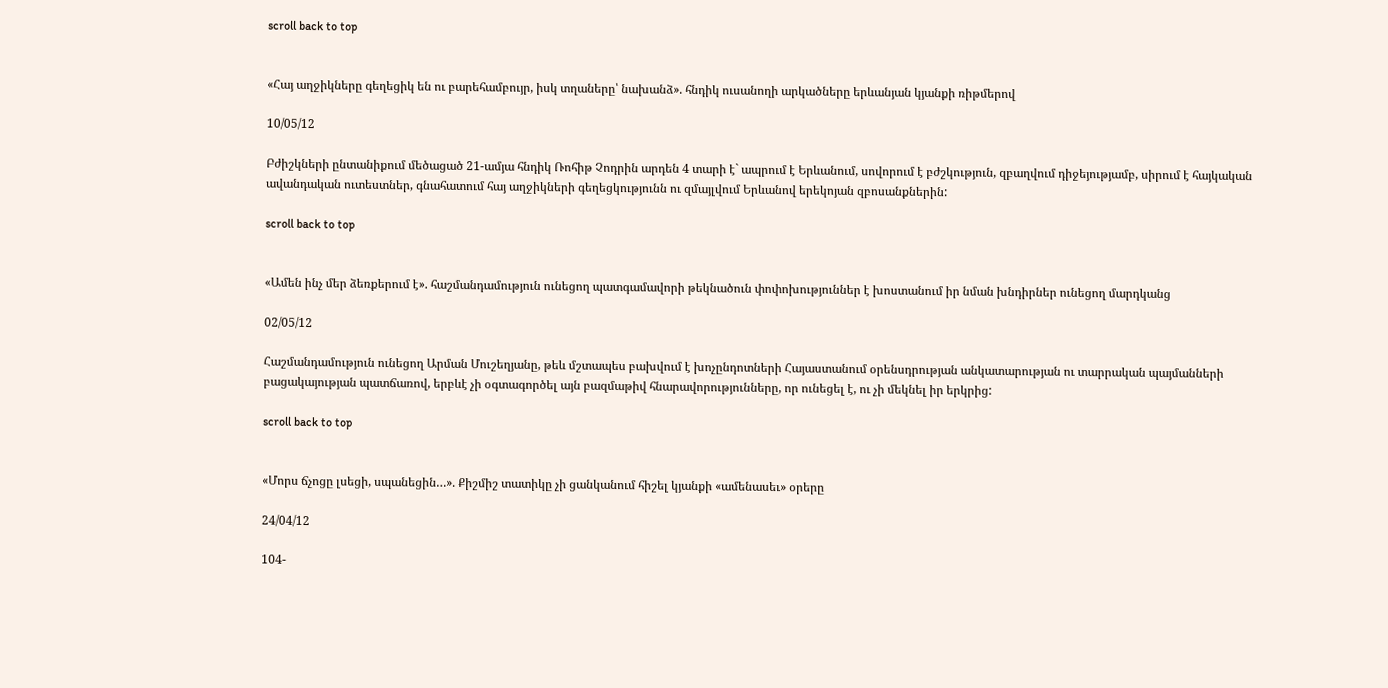scroll back to top


«Հայ աղջիկները գեղեցիկ են ու բարեհամբույր, իսկ տղաները՝ նախանձ». հնդիկ ուսանողի արկածները երևանյան կյանքի ռիթմերով

10/05/12

Բժիշկների ընտանիքում մեծացած 21-ամյա հնդիկ Ռոհիթ Չոդրին արդեն 4 տարի է` ապրում է Երևանում, սովորում է բժշկություն, զբաղվում դիջեյությամբ, սիրում է հայկական ավանդական ուտեստներ, գնահատում հայ աղջիկների գեղեցկությունն ու զմայլվում Երևանով երեկոյան զբոսանքներին:

scroll back to top


«Ամեն ինչ մեր ձեռքերում է». հաշմանդամություն ունեցող պատգամավորի թեկնածուն փոփոխություններ է խոստանում իր նման խնդիրներ ունեցող մարդկանց

02/05/12

Հաշմանդամություն ունեցող Արման Մուշեղյանը, թեև մշտապես բախվում է խոչընդոտների Հայաստանում օրենսդրության անկատարության ու տարրական պայմանների բացակայության պատճառով, երբևէ չի օգտագործել այն բազմաթիվ հնարավորությունները, որ ունեցել է, ու չի մեկնել իր երկրից:

scroll back to top


«Մորս ճչոցը լսեցի, սպանեցին…». Քիշմիշ տատիկը չի ցանկանում հիշել կյանքի «ամենասեւ» օրերը

24/04/12

104-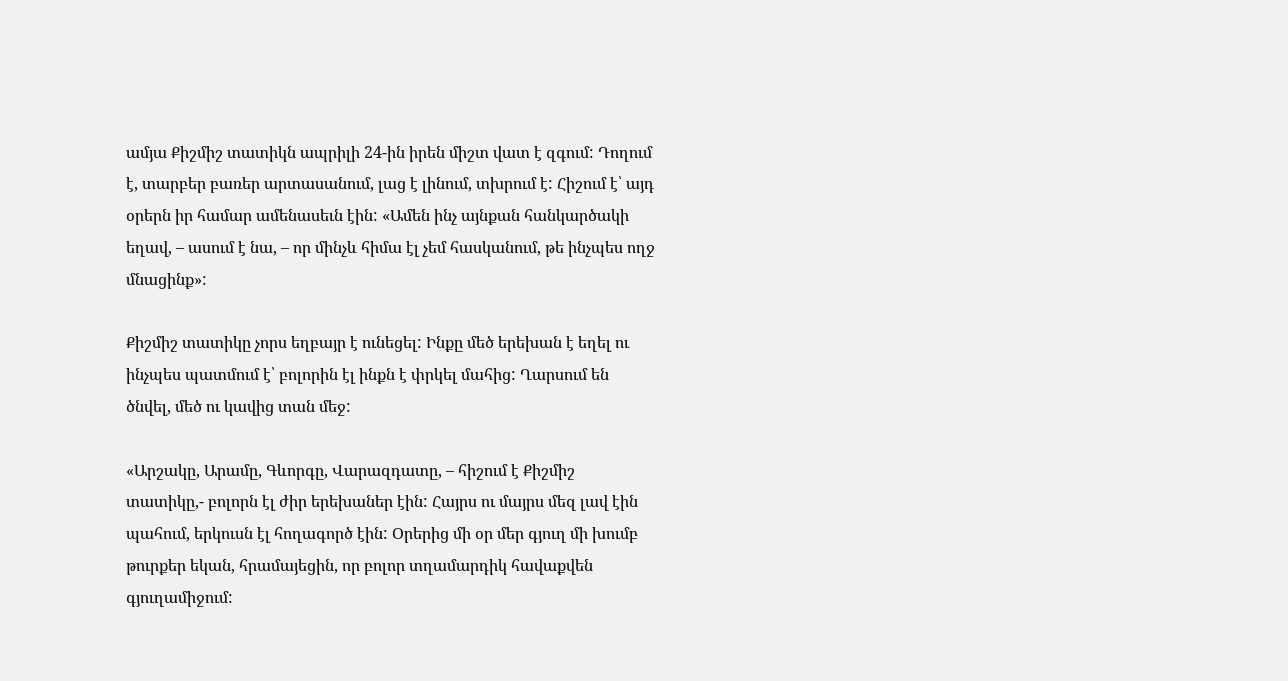ամյա Քիշմիշ տատիկն ապրիլի 24-ին իրեն միշտ վատ է զգում: Դողում է, տարբեր բառեր արտասանում, լաց է լինում, տխրում է: Հիշում է՝ այդ օրերն իր համար ամենասեւն էին: «Ամեն ինչ այնքան հանկարծակի եղավ, – ասում է նա, – որ մինչև հիմա էլ չեմ հասկանում, թե ինչպես ողջ մնացինք»:

Քիշմիշ տատիկը չորս եղբայր է ունեցել: Ինքը մեծ երեխան է եղել ու ինչպես պատմում է՝ բոլորին էլ ինքն է փրկել մահից: Ղարսում են ծնվել, մեծ ու կավից տան մեջ:

«Արշակը, Արամը, Գևորգը, Վարազդատը, – հիշում է Քիշմիշ տատիկը,- բոլորն էլ ժիր երեխաներ էին: Հայրս ու մայրս մեզ լավ էին պահում, երկուսն էլ հողագործ էին: Օրերից մի օր մեր գյուղ մի խումբ թուրքեր եկան, հրամայեցին, որ բոլոր տղամարդիկ հավաքվեն գյուղամիջում: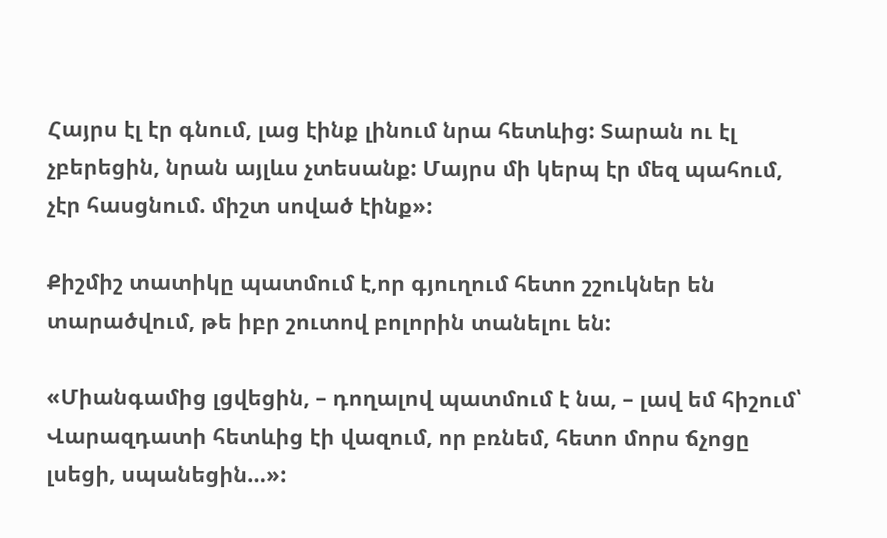Հայրս էլ էր գնում, լաց էինք լինում նրա հետևից: Տարան ու էլ չբերեցին, նրան այլևս չտեսանք: Մայրս մի կերպ էր մեզ պահում, չէր հասցնում. միշտ սոված էինք»:

Քիշմիշ տատիկը պատմում է,որ գյուղում հետո շշուկներ են տարածվում, թե իբր շուտով բոլորին տանելու են:

«Միանգամից լցվեցին, – դողալով պատմում է նա, – լավ եմ հիշում՝ Վարազդատի հետևից էի վազում, որ բռնեմ, հետո մորս ճչոցը լսեցի, սպանեցին…»: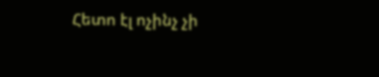Հետո էլ ոչինչ չի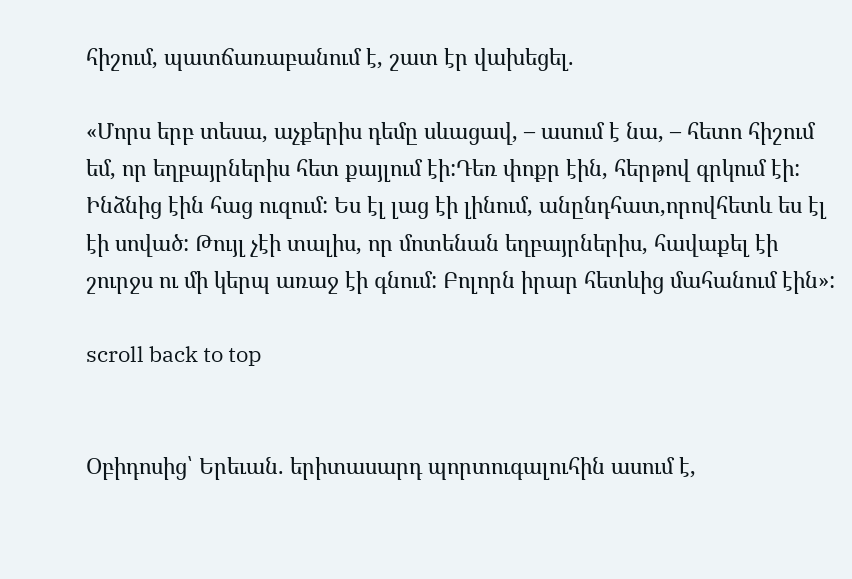հիշում, պատճառաբանում է, շատ էր վախեցել.

«Մորս երբ տեսա, աչքերիս դեմը սևացավ, – ասում է նա, – հետո հիշում եմ, որ եղբայրներիս հետ քայլում էի:Դեռ փոքր էին, հերթով գրկում էի: Ինձնից էին հաց ուզում: Ես էլ լաց էի լինում, անընդհատ,որովհետև ես էլ էի սոված: Թույլ չէի տալիս, որ մոտենան եղբայրներիս, հավաքել էի շուրջս ու մի կերպ առաջ էի գնում: Բոլորն իրար հետևից մահանում էին»:

scroll back to top


Օբիդոսից՝ Երեւան. երիտասարդ պորտուգալուհին ասում է,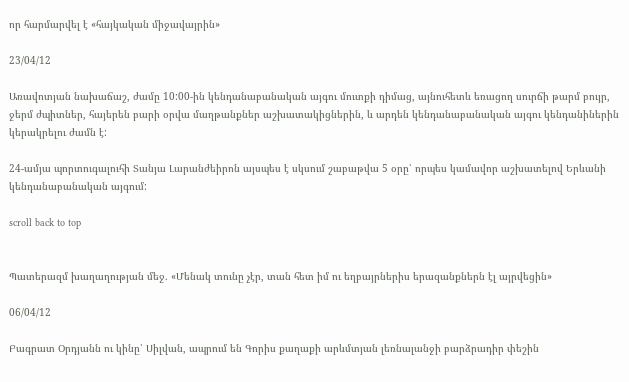որ հարմարվել է «հայկական միջավայրին»

23/04/12

Առավոտյան նախաճաշ, ժամը 10:00-ին կենդանաբանական այգու մուտքի դիմաց, այնուհետև եռացող սուրճի թարմ բույր, ջերմ ժպիտներ, հայերեն բարի օրվա մաղթանքներ աշխատակիցներին, և արդեն կենդանաբանական այգու կենդանիներին կերակրելու ժամն է:

24-ամյա պորտուգալուհի Տանյա Լարանժեիրոն այսպես է սկսում շաբաթվա 5 օրը՝ որպես կամավոր աշխատելով Երևանի կենդանաբանական այգում:

scroll back to top


Պատերազմ խաղաղության մեջ. «Մենակ տունը չէր, տան հետ իմ ու եղբայրներիս երազանքներն էլ այրվեցին»

06/04/12

Բագրատ Օրդյանն ու կինը՝ Սիլվան, ապրում են Գորիս քաղաքի արևմտյան լեռնալանջի բարձրադիր փեշին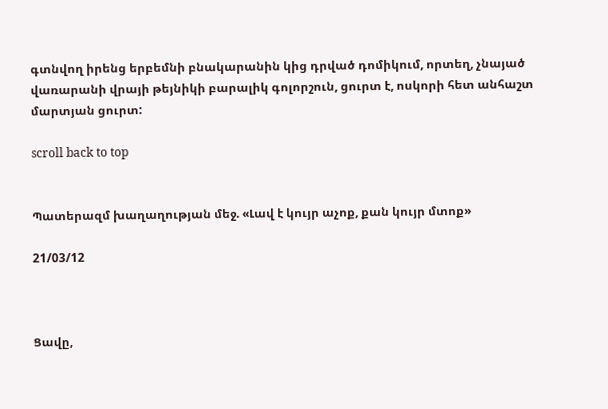գտնվող իրենց երբեմնի բնակարանին կից դրված դոմիկում, որտեղ, չնայած վառարանի վրայի թեյնիկի բարալիկ գոլորշուն, ցուրտ է, ոսկորի հետ անհաշտ մարտյան ցուրտ:

scroll back to top


Պատերազմ խաղաղության մեջ. «Լավ է կույր աչոք, քան կույր մտոք»

21/03/12



Ցավը,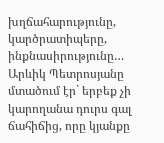խղճահարությունը, կարծրատիպերը, ինքնասիրությունը… Արևիկ Պետրոսյանը մտածում էր` երբեք չի կարողանա դուրս գալ ճահիճից, որը կյանքը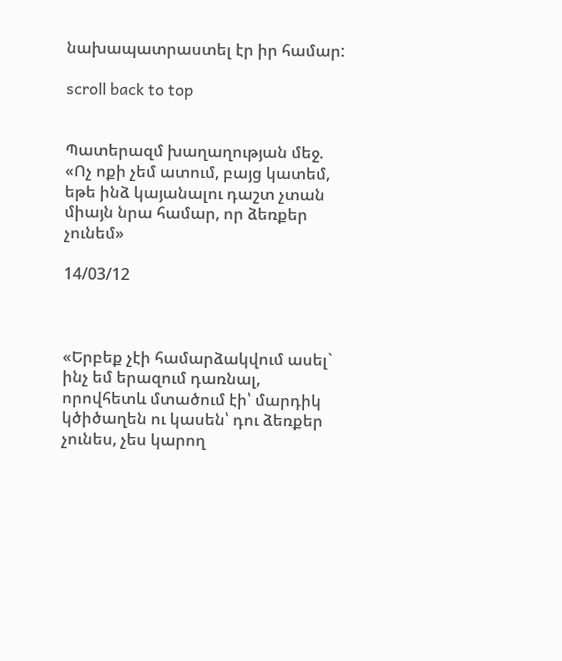նախապատրաստել էր իր համար:

scroll back to top


Պատերազմ խաղաղության մեջ. «Ոչ ոքի չեմ ատում, բայց կատեմ, եթե ինձ կայանալու դաշտ չտան միայն նրա համար, որ ձեռքեր չունեմ»

14/03/12



«Երբեք չէի համարձակվում ասել` ինչ եմ երազում դառնալ, որովհետև մտածում էի՝ մարդիկ կծիծաղեն ու կասեն՝ դու ձեռքեր չունես, չես կարող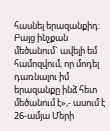հասնել երազանքիդ: Բայց ինչքան մեծանում` ավելի եմ համոզվում, որ մոդել դառնալու իմ երազանքը ինձ հետ մեծանում է»,- ասում է 26-ամյա Մերի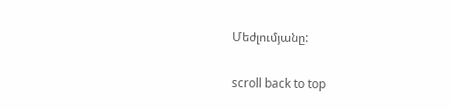Մեժլումյանը:

scroll back to top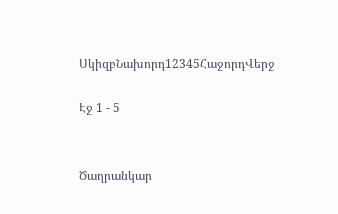ՍկիզբՆախորդ12345ՀաջորդՎերջ

Էջ 1 - 5


Ծաղրանկար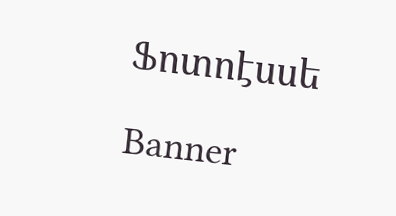Ֆոտոէսսե

Banner